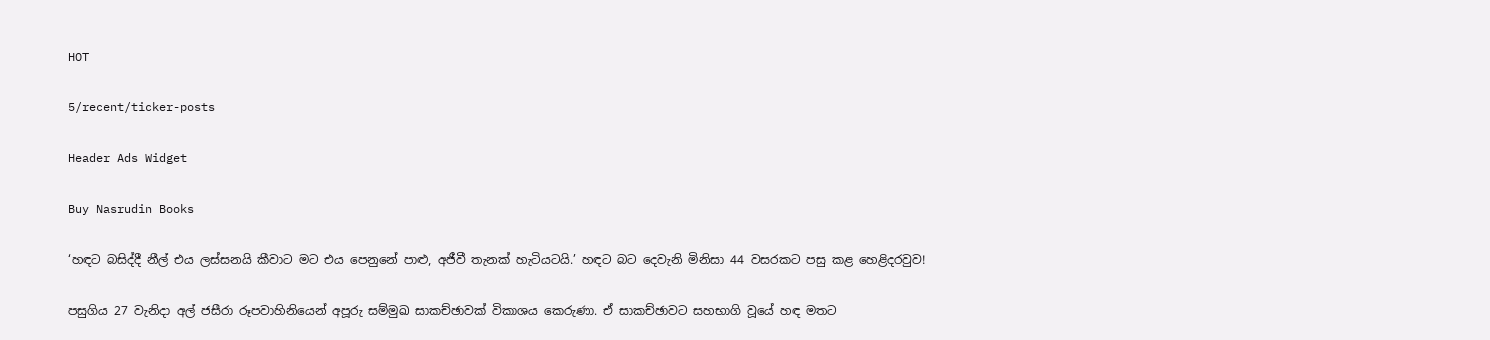HOT

5/recent/ticker-posts

Header Ads Widget

Buy Nasrudin Books

‘හඳට බසිද්දී නීල් එය ලස්සනයි කීවාට මට එය පෙනුනේ පාළු, අජීවී තැනක් හැටියටයි.’ හඳට බට දෙවැනි මිනිසා 44 වසරකට පසු කළ හෙළිදරවුව!

පසුගිය 27 වැනිදා අල් ජසීරා රූපවාහිනියෙන් අපූරු සම්මුඛ සාකච්ඡාවක් විකාශය කෙරුණා. ඒ සාකච්ඡාවට සහභාගි වූයේ හඳ මතට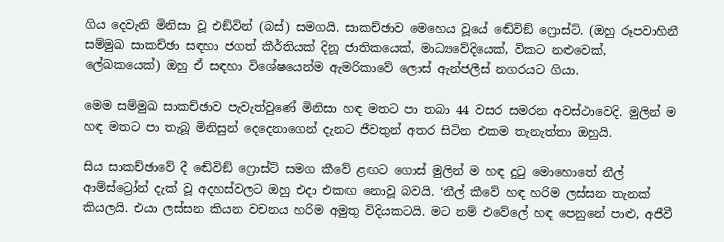ගිය දෙවැනි මිනිසා වූ එඞ්වින් (බස්) සමගයි. සාකච්ඡාව මෙහෙය වූයේ ඬේවිඞ් ෆ්‍රොස්ට්. (ඔහු රූපවාහිනී සම්මුඛ සාකච්ඡා සඳහා ජගත් කීර්තියක් දිනූ ජාතිකයෙක්, මාධ්‍යවේදියෙක්, විකට නළුවෙක්, ලේඛකයෙක්) ඔහු ඒ සඳහා විශේෂයෙන්ම ඇමරිකාවේ ලොස් ඇන්ජලීස් නගරයට ගියා.

මෙම සම්මුඛ සාකච්ඡාව පැවැත්වුණේ මිනිසා හඳ මතට පා තබා 44 වසර සමරන අවස්ථාවෙදි. මුලින් ම හඳ මතට පා තැබූ මිනිසුන් දෙදෙනාගෙන් දැනට ජීවතුන් අතර සිටින එකම තැනැත්තා ඔහුයි.

සිය සාකච්ඡාවේ දී ඬේවිඞ් ෆ්‍රොස්ට් සමග කීවේ ළඟට ගොස් මුලින් ම හඳ දුටු මොහොතේ නීල් ආම්ස්ට්‍රෝන් දැක් වූ අදහස්වලට ඔහු එදා එකඟ නොවූ බවයි. ‘නීල් කීවේ හඳ හරිම ලස්සන තැනක් කියලයි. එයා ලස්සන කියන වචනය හරිම අමුතු විදියකටයි. මට නම් එවේලේ හඳ පෙනුනේ පාළු, අජීවී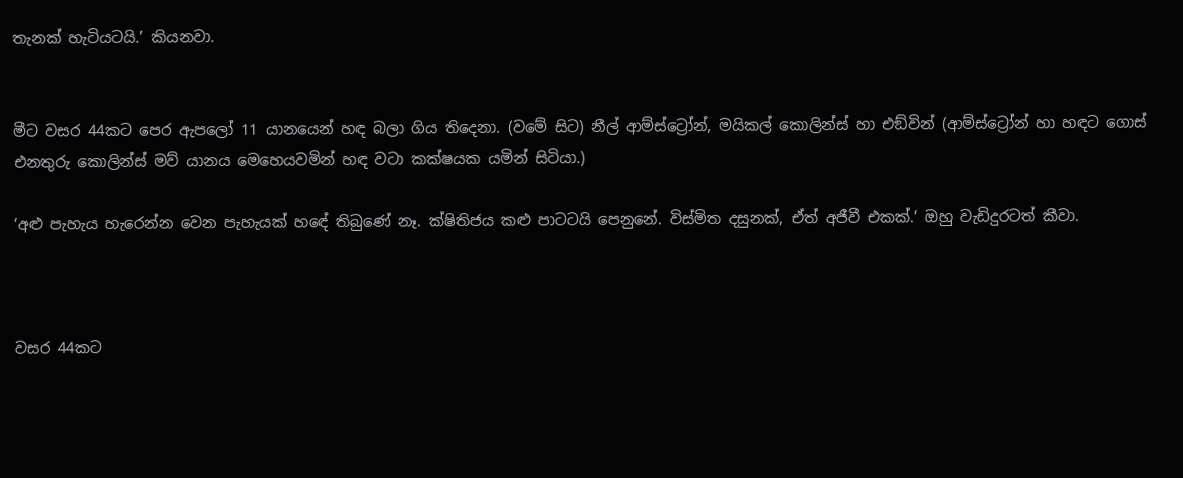තැනක් හැටියටයි.’ කියනවා.


මීට වසර 44කට පෙර ඇපලෝ 11 යානයෙන් හඳ බලා ගිය තිදෙනා. (වමේ සිට) නීල් ආම්ස්ට්‍රෝන්, මයිකල් කොලින්ස් හා එඞ්වින් (ආම්ස්ට්‍රෝන් හා හඳට ගොස් එනතුරු කොලින්ස් මව් යානය මෙහෙයවමින් හඳ වටා කක්ෂයක යමින් සිටියා.)

‘අළු පැහැය හැරෙන්න වෙන පැහැයක් හඳේ තිබුණේ නෑ. ක්ෂිතිජය කළු පාටටයි පෙනුනේ. විස්මිත දසුනක්, ඒත් අජීවී එකක්.’ ඔහු වැඩිදුරටත් කීවා.



වසර 44කට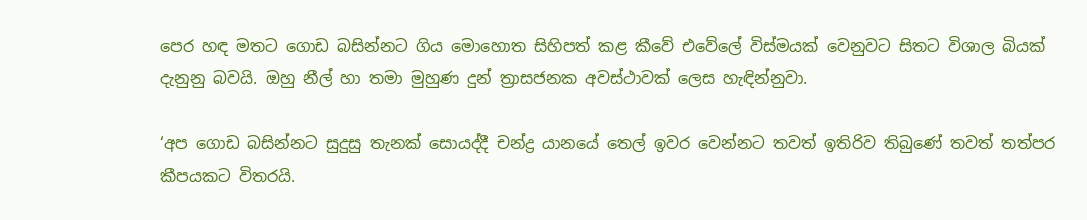පෙර හඳ මතට ගොඩ බසින්නට ගිය මොහොත සිහිපත් කළ කීවේ එවේලේ විස්මයක් වෙනුවට සිතට විශාල බියක් දැනුනු බවයි. ඔහු නීල් හා තමා මුහුණ දුන් ත්‍රාසජනක අවස්ථාවක් ලෙස හැඳින්නුවා.

‘අප ගොඩ බසින්නට සුදුසු තැනක් සොයද්දී චන්ද්‍ර යානයේ තෙල් ඉවර වෙන්නට තවත් ඉතිරිව තිබුණේ තවත් තත්පර කීපයකට විතරයි.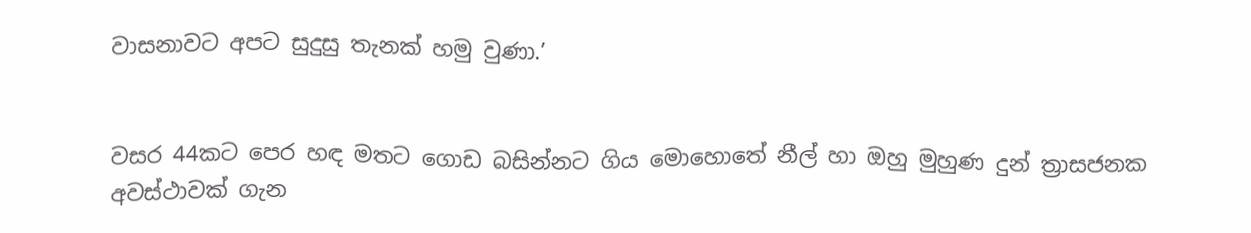වාසනාවට අපට සුදුසු තැනක් හමු වුණා.’


වසර 44කට පෙර හඳ මතට ගොඩ බසින්නට ගිය මොහොතේ නීල් හා ඔහු මුහුණ දුන් ත්‍රාසජනක අවස්ථාවක් ගැන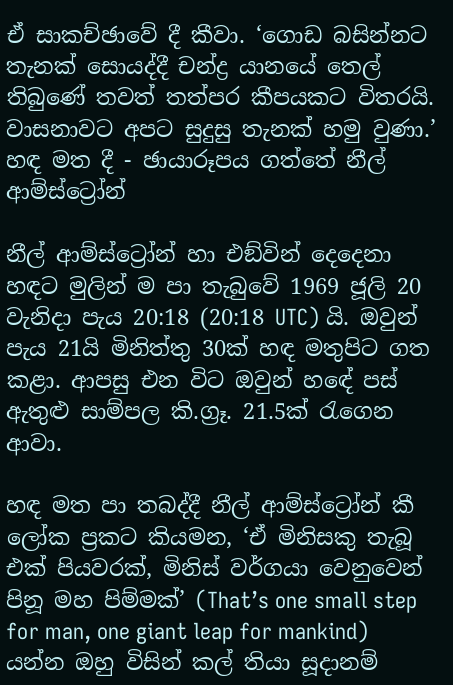ඒ සාකච්ඡාවේ දී කීවා. ‘ගොඩ බසින්නට තැනක් සොයද්දී චන්ද්‍ර යානයේ තෙල් තිබුණේ තවත් තත්පර කීපයකට විතරයි. වාසනාවට අපට සුදුසු තැනක් හමු වුණා.’ හඳ මත දී - ඡායාරූපය ගත්තේ නීල් ආම්ස්ට්‍රෝන්

නීල් ආම්ස්ට්‍රෝන් හා එඞ්වින් දෙදෙනා හඳට මුලින් ම පා තැබුවේ 1969 ජූලි 20 වැනිදා පැය 20:18 (20:18 UTC) යි. ඔවුන් පැය 21යි මිනිත්තු 30ක් හඳ මතුපිට ගත කළා. ආපසු එන විට ඔවුන් හඳේ පස් ඇතුළු සාම්පල කි.ග්‍රෑ. 21.5ක් රැගෙන ආවා.

හඳ මත පා තබද්දී නීල් ආම්ස්ට්‍රෝන් කී ලෝක ප්‍රකට කියමන, ‘ඒ මිනිසකු තැබූ එක් පියවරක්, මිනිස් වර්ගයා වෙනුවෙන් පිනූ මහ පිම්මක්’ (That’s one small step for man, one giant leap for mankind) යන්න ඔහු විසින් කල් තියා සූදානම්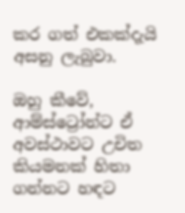කර ගත් එකක්දැයි අසනු ලැබුවා.

ඔහු කීවේ, ආම්ස්ට්‍රෝන්ට ඒ අවස්ථාවට උචිත කියමනක් හිතා ගන්නට හඳට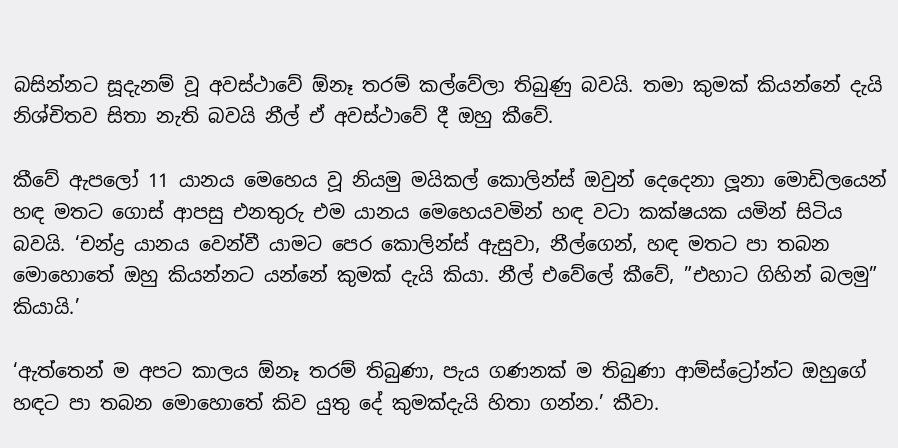බසින්නට සූදැනම් වූ අවස්ථාවේ ඕනෑ තරම් කල්වේලා තිබුණු බවයි. තමා කුමක් කියන්නේ දැයි නිශ්චිතව සිතා නැති බවයි නීල් ඒ අවස්ථාවේ දී ඔහු කීවේ.

කීවේ ඇපලෝ 11 යානය මෙහෙය වූ නියමු මයිකල් කොලින්ස් ඔවුන් දෙදෙනා ලූනා මොඩිලයෙන් හඳ මතට ගොස් ආපසු එනතුරු එම යානය මෙහෙයවමින් හඳ වටා කක්ෂයක යමින් සිටිය බවයි. ‘චන්ද්‍ර යානය වෙන්වී යාමට පෙර කොලින්ස් ඇසුවා, නීල්ගෙන්, හඳ මතට පා තබන මොහොතේ ඔහු කියන්නට යන්නේ කුමක් දැයි කියා. නීල් එවේලේ කීවේ, ”එහාට ගිහින් බලමු” කියායි.’

‘ඇත්තෙන් ම අපට කාලය ඕනෑ තරම් තිබුණා, පැය ගණනක් ම තිබුණා ආම්ස්ට්‍රෝන්ට ඔහුගේ හඳට පා තබන මොහොතේ කිව යුතු දේ කුමක්දැයි හිතා ගන්න.’ කීවා.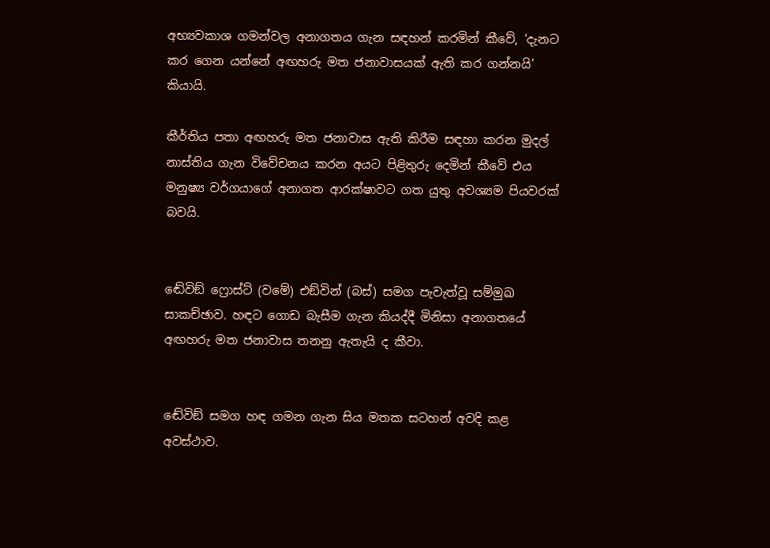අභ්‍යවකාශ ගමන්වල අනාගතය ගැන සඳහන් කරමින් කීවේ, ‘දැනට කර ගෙන යන්නේ අඟහරු මත ජනාවාසයක් ඇති කර ගන්නයි’ කියායි.

කීර්තිය පතා අඟහරු මත ජනාවාස ඇති කිරීම සඳහා කරන මුදල් නාස්තිය ගැන විවේචනය කරන අයට පිළිතුරු දෙමින් කීවේ එය මනුෂ්‍ය වර්ගයාගේ අනාගත ආරක්ෂාවට ගත යුතු අවශ්‍යම පියවරක් බවයි.


ඬේවිඞ් ෆ්‍රොස්ට් (වමේ) එඞ්වින් (බස්) සමග පැවැත්වූ සම්මුඛ සාකච්ඡාව. හඳට ගොඩ බැසීම ගැන කියද්දී මිනිසා අනාගතයේ අඟහරු මත ජනාවාස තනනු ඇතැයි ද කීවා.


ඬේවිඞ් සමග හඳ ගමන ගැන සිය මතක සටහන් අවදි කළ අවස්ථාව.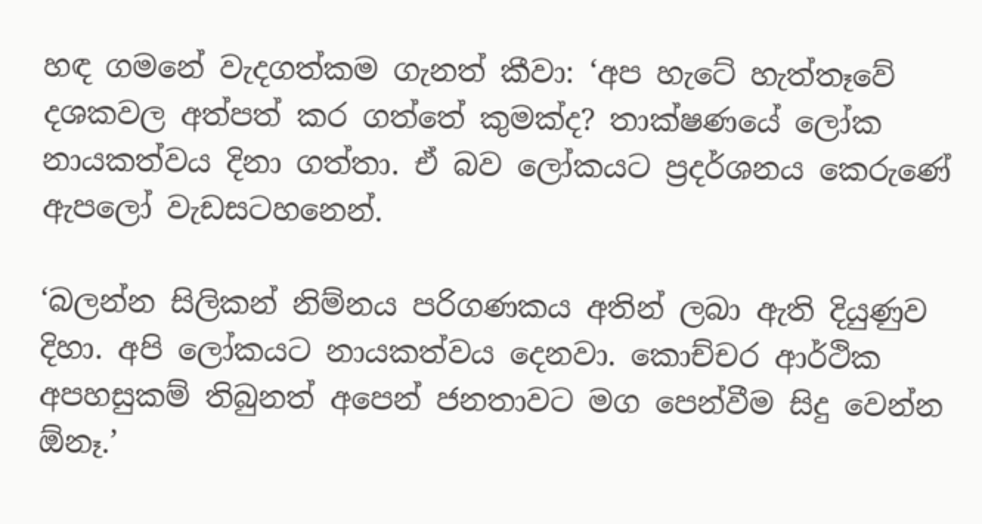හඳ ගමනේ වැදගත්කම ගැනත් කීවා: ‘අප හැටේ හැත්තෑවේ දශකවල අත්පත් කර ගත්තේ කුමක්ද? තාක්ෂණයේ ලෝක නායකත්වය දිනා ගත්තා. ඒ බව ලෝකයට ප්‍රදර්ශනය කෙරුණේ ඇපලෝ වැඩසටහනෙන්.

‘බලන්න සිලිකන් නිම්නය පරිගණකය අතින් ලබා ඇති දියුණුව දිහා. අපි ලෝකයට නායකත්වය දෙනවා. කොච්චර ආර්ථික අපහසුකම් තිබුනත් අපෙන් ජනතාවට මග පෙන්වීම සිදු වෙන්න ඕනෑ.’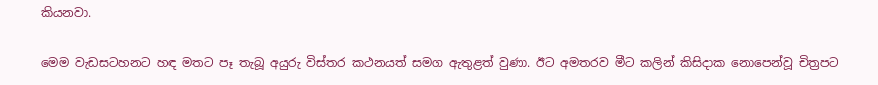කියනවා.

මෙම වැඩසටහනට හඳ මතට පෑ තැබූ අයුරු විස්තර කථනයත් සමග ඇතුළත් වුණා. ඊට අමතරව මීට කලින් කිසිදාක නොපෙන්වූ චිත්‍රපට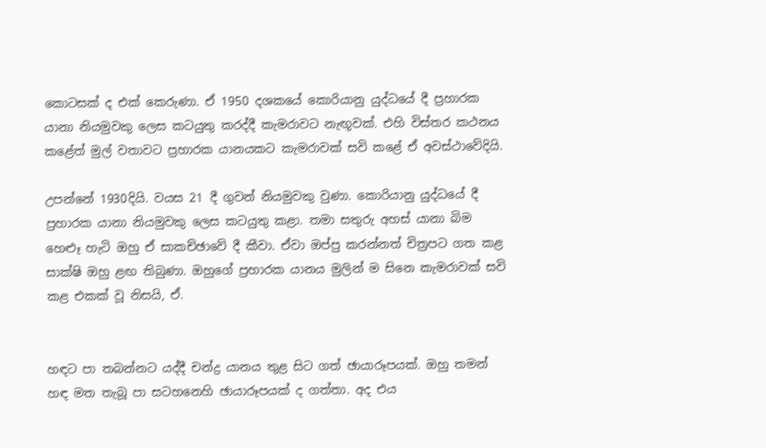කොටසක් ද එක් කෙරුණා. ඒ 1950 දශකයේ කොරියානු යුද්ධයේ දී ප්‍රහාරක යානා නියමුවකු ලෙස කටයුතු කරද්දී කැමරාවට නැඟූවක්. එහි විස්තර කථනය කළේත් මුල් වතාවට ප්‍රහාරක යානයකට කැමරාවක් සවි කළේ ඒ අවස්ථාවේදියි.

උපන්නේ 1930දියි. වයස 21 දී ගුවන් නියමුවකු වුණා. කොරියානු යුද්ධයේ දී ප්‍රහාරක යානා නියමුවකු ලෙස කටයුතු කළා. තමා සතුරු අහස් යානා බිම හෙළුෑ හැටි ඔහු ඒ සාකච්ඡාවේ දී කීවා. ඒවා ඔප්පු කරන්නත් චිත්‍රපට ගත කළ සාක්ෂි ඔහු ළඟ තිබුණා. ඔහුගේ ප්‍රහාරක යානය මුලින් ම සිනෙ කැමරාවක් සවි කළ එකක් වූ නිසයි, ඒ.


හඳට පා තබන්නට යද්දී චන්ද්‍ර යානය තුළ සිට ගත් ඡායාරූපයක්. ඔහු තමන් හඳ මත තැබූ පා සටහනෙහි ඡායාරූපයක් ද ගත්තා. අද එය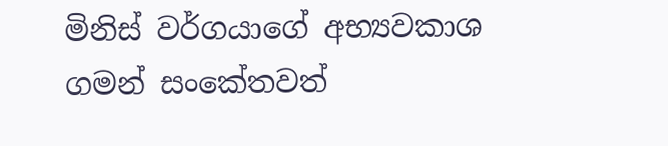මිනිස් වර්ගයාගේ අභ්‍යවකාශ ගමන් සංකේතවත්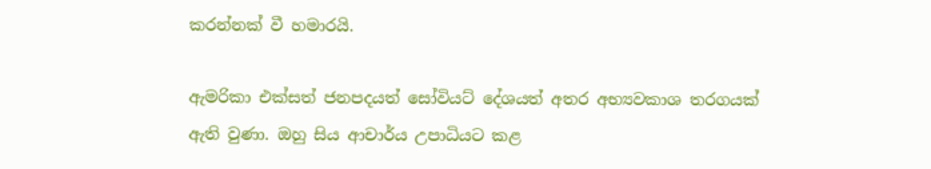කරන්නක් වී හමාරයි.

ඇමරිකා එක්සත් ජනපදයත් සෝවියට් දේශයත් අතර අභ්‍යවකාශ තරගයක් ඇති වුණා. ඔහු සිය ආචාර්ය උපාධියට කළ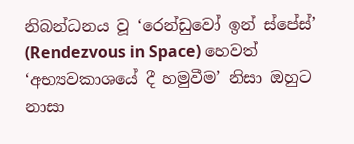නිබන්ධනය වූ ‘රෙන්ඩුවෝ ඉන් ස්පේස්’ (Rendezvous in Space) හෙවත් ‘අභ්‍යවකාශයේ දී හමුවීම’ නිසා ඔහුට නාසා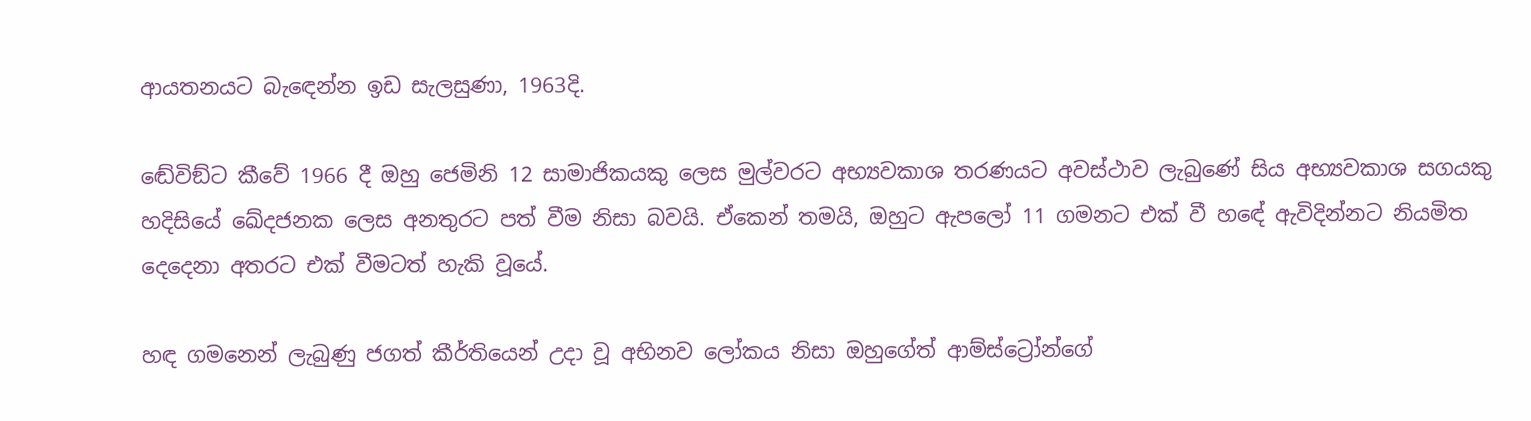ආයතනයට බැඳෙන්න ඉඩ සැලසුණා, 1963දි.

ඬේවිඞ්ට කීවේ 1966 දී ඔහු ජෙමිනි 12 සාමාජිකයකු ලෙස මුල්වරට අභ්‍යවකාශ තරණයට අවස්ථාව ලැබුණේ සිය අභ්‍යවකාශ සගයකු හදිසියේ ඛේදජනක ලෙස අනතුරට පත් වීම නිසා බවයි. ඒකෙන් තමයි, ඔහුට ඇපලෝ 11 ගමනට එක් වී හඳේ ඇවිදින්නට නියමිත දෙදෙනා අතරට එක් වීමටත් හැකි වූයේ.

හඳ ගමනෙන් ලැබුණු ජගත් කීර්තියෙන් උදා වූ අභිනව ලෝකය නිසා ඔහුගේත් ආම්ස්ට්‍රෝන්ගේ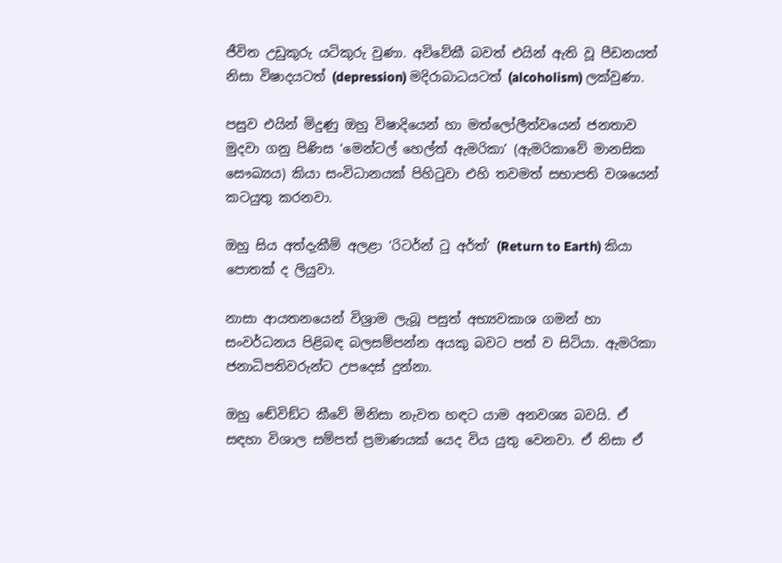ජීවිත උඩුකුරු යටිකුරු වුණා. අවිවේකී බවත් එයින් ඇති වූ පීඩනයත් නිසා විෂාදයටත් (depression) මදිරාබාධයටත් (alcoholism) ලක්වුණා.

පසුව එයින් මිදුණු ඔහු විෂාදියෙන් හා මත්ලෝලීත්වයෙන් ජනතාව මුදවා ගනු පිණිස ‘මෙන්ටල් හෙල්ත් ඇමරිකා’ (ඇමරිකාවේ මානසික සෞඛ්‍යය) කියා සංවිධානයක් පිහිටුවා එහි තවමත් සභාපති වශයෙන් කටයුතු කරනවා.

ඔහු සිය අත්දැකීම් අලළා ‘රිටර්න් ටු අර්ත්’ (Return to Earth) කියා පොතක් ද ලියුවා.

නාසා ආයතනයෙන් විශ්‍රාම ලැබූ පසුත් අභ්‍යවකාශ ගමන් හා සංවර්ධනය පිළිබඳ බලසම්පන්න අයකු බවට පත් ව සිටියා. ඇමරිකා ජනාධිපතිවරුන්ට උපදෙස් දුන්නා.

ඔහු ඬේවිඞ්ට කීවේ මිනිසා නැවත හඳට යාම අනවශ්‍ය බවයි. ඒ සඳහා විශාල සම්පත් ප්‍රමාණයක් යෙද විය යුතු වෙනවා. ඒ නිසා ඒ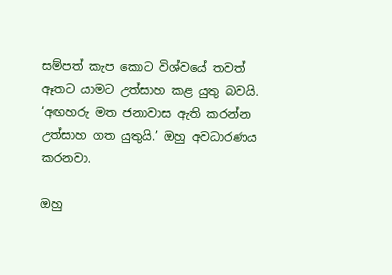සම්පත් කැප කොට විශ්වයේ තවත් ඈතට යාමට උත්සාහ කළ යුතු බවයි. ‘අඟහරු මත ජනාවාස ඇති කරන්න උත්සාහ ගත යුතුයි.’ ඔහු අවධාරණය කරනවා.

ඔහු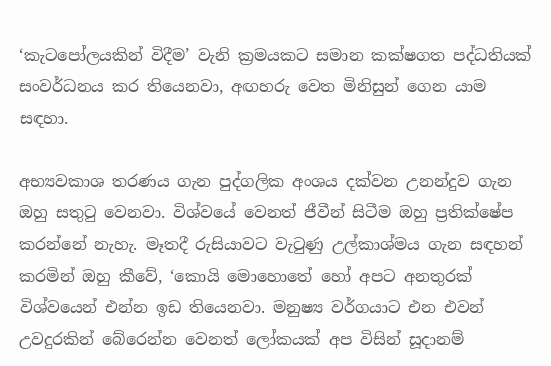‘කැටපෝලයකින් විදීම’ වැනි ක්‍රමයකට සමාන කක්ෂගත පද්ධතියක් සංවර්ධනය කර තියෙනවා, අඟහරු වෙත මිනිසුන් ගෙන යාම සඳහා.

අභ්‍යවකාශ තරණය ගැන පුද්ගලික අංශය දක්වන උනන්දුව ගැන ඔහු සතුටු වෙනවා. විශ්වයේ වෙනත් ජීවීන් සිටීම ඔහු ප්‍රතික්ෂේප කරන්නේ නැහැ. මෑතදී රුසියාවට වැටුණු උල්කාශ්මය ගැන සඳහන් කරමින් ඔහු කීවේ, ‘කොයි මොහොතේ හෝ අපට අනතුරක් විශ්වයෙන් එන්න ඉඩ තියෙනවා. මනුෂ්‍ය වර්ගයාට එන එවන් උවදුරකින් බේරෙන්න වෙනත් ලෝකයක් අප විසින් සූදානම්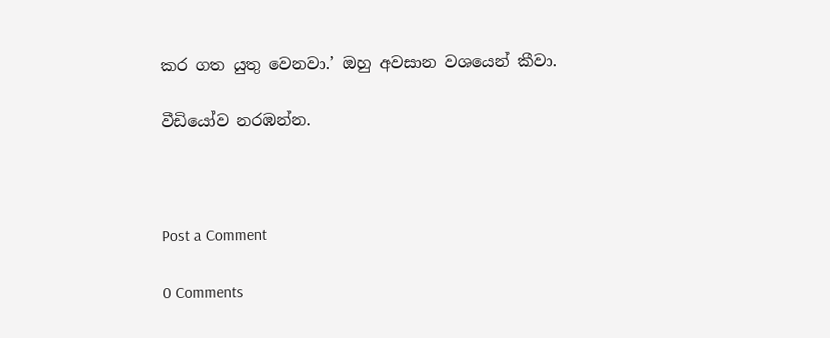කර ගත යුතු වෙනවා.’ ඔහු අවසාන වශයෙන් කීවා.

වීඩියෝව නරඹන්න.



Post a Comment

0 Comments